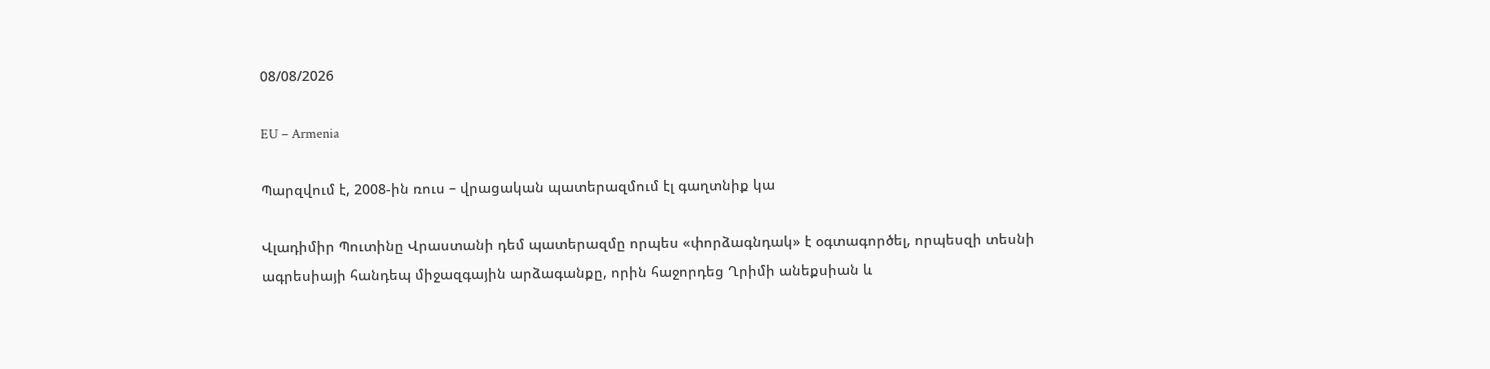08/08/2026

EU – Armenia

Պարզվում է, 2008-ին ռուս – վրացական պատերազմում էլ գաղտնիք կա

Վլադիմիր Պուտինը Վրաստանի դեմ պատերազմը որպես «փորձագնդակ» է օգտագործել, որպեսզի տեսնի ագրեսիայի հանդեպ միջազգային արձագանքը, որին հաջորդեց Ղրիմի անեքսիան և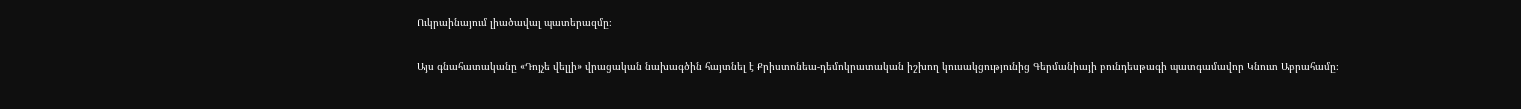Ուկրաինայում լիածավալ պատերազմը։

Այս գնահատականը «Դոյչե վելլի» վրացական նախագծին հայտնել է Քրիստոնեա-դեմոկրատական իշխող կուսակցությունից Գերմանիայի բունդեսթագի պատգամավոր Կնուտ Աբրահամը։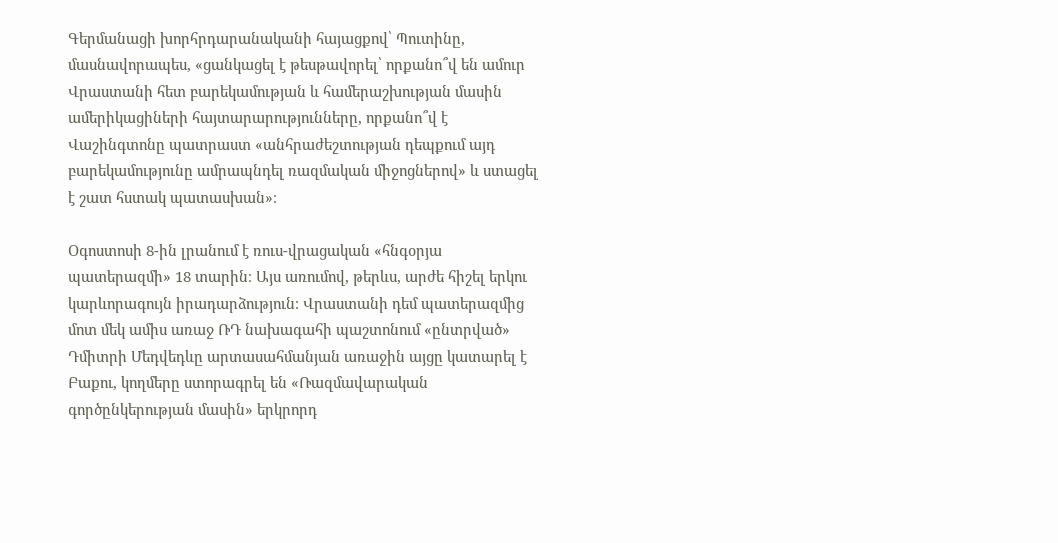Գերմանացի խորհրդարանականի հայացքով՝ Պուտինը, մասնավորապես, «ցանկացել է թեսթավորել՝ որքանո՞վ են ամուր Վրաստանի հետ բարեկամության և համերաշխության մասին ամերիկացիների հայտարարությունները, որքանո՞վ է Վաշինգտոնը պատրաստ «անհրաժեշտության դեպքում այդ բարեկամությունը ամրապնդել ռազմական միջոցներով» և ստացել է շատ հստակ պատասխան»։

Օգոստոսի 8-ին լրանում է ռուս-վրացական «հնգօրյա պատերազմի» 18 տարին։ Այս առումով, թերևս, արժե հիշել երկու կարևորագույն իրադարձություն։ Վրաստանի դեմ պատերազմից մոտ մեկ ամիս առաջ ՌԴ նախագահի պաշտոնում «ընտրված» Դմիտրի Մեդվեդևը արտասահմանյան առաջին այցը կատարել է Բաքու, կողմերը ստորագրել են «Ռազմավարական գործընկերության մասին» երկրորդ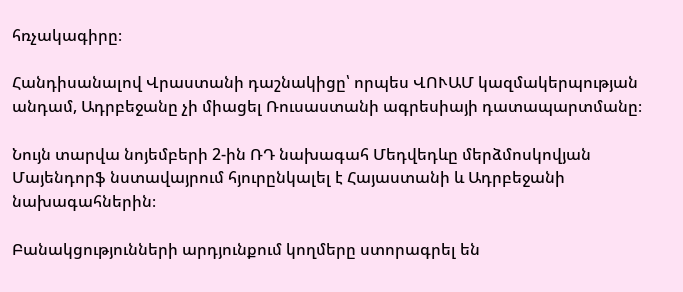հռչակագիրը։

Հանդիսանալով Վրաստանի դաշնակիցը՝ որպես ՎՈՒԱՄ կազմակերպության անդամ, Ադրբեջանը չի միացել Ռուսաստանի ագրեսիայի դատապարտմանը։

Նույն տարվա նոյեմբերի 2-ին ՌԴ նախագահ Մեդվեդևը մերձմոսկովյան Մայենդորֆ նստավայրում հյուրընկալել է Հայաստանի և Ադրբեջանի նախագահներին։

Բանակցությունների արդյունքում կողմերը ստորագրել են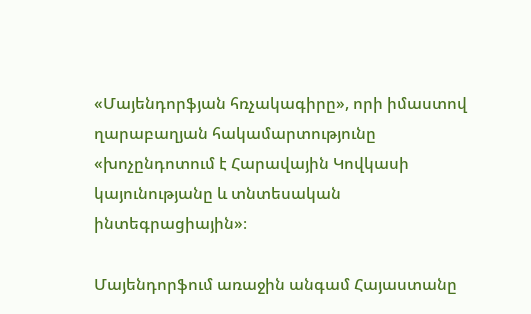«Մայենդորֆյան հռչակագիրը», որի իմաստով ղարաբաղյան հակամարտությունը «խոչընդոտում է Հարավային Կովկասի կայունությանը և տնտեսական ինտեգրացիային»։

Մայենդորֆում առաջին անգամ Հայաստանը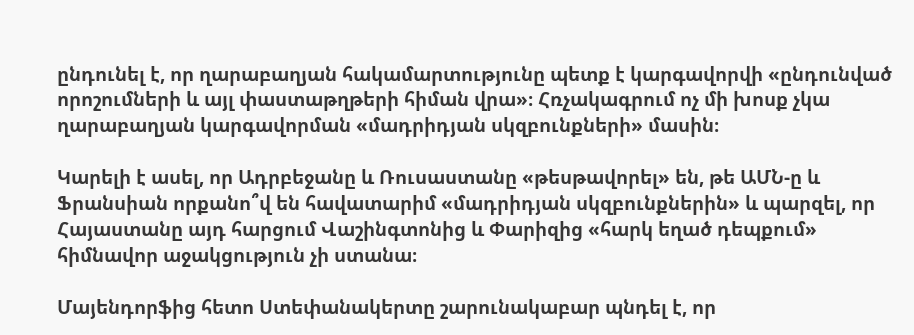ընդունել է, որ ղարաբաղյան հակամարտությունը պետք է կարգավորվի «ընդունված որոշումների և այլ փաստաթղթերի հիման վրա»։ Հռչակագրում ոչ մի խոսք չկա ղարաբաղյան կարգավորման «մադրիդյան սկզբունքների» մասին։

Կարելի է ասել, որ Ադրբեջանը և Ռուսաստանը «թեսթավորել» են, թե ԱՄՆ-ը և Ֆրանսիան որքանո՞վ են հավատարիմ «մադրիդյան սկզբունքներին» և պարզել, որ Հայաստանը այդ հարցում Վաշինգտոնից և Փարիզից «հարկ եղած դեպքում» հիմնավոր աջակցություն չի ստանա։

Մայենդորֆից հետո Ստեփանակերտը շարունակաբար պնդել է, որ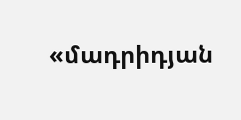«մադրիդյան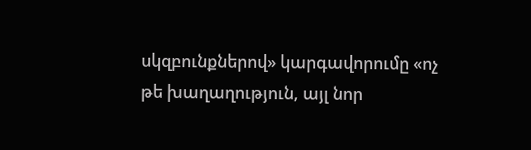սկզբունքներով» կարգավորումը «ոչ թե խաղաղություն, այլ նոր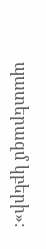պատերազմ կբերի»։